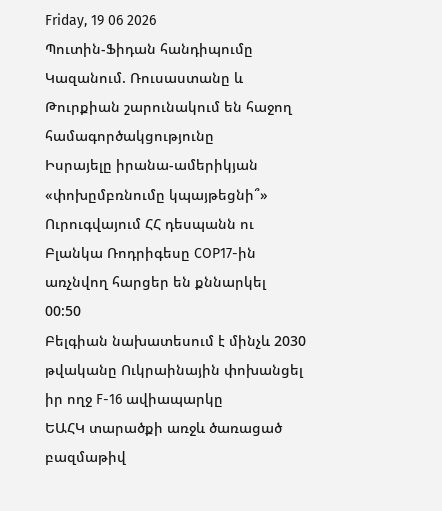Friday, 19 06 2026
Պուտին-Ֆիդան հանդիպումը Կազանում. Ռուսաստանը և Թուրքիան շարունակում են հաջող համագործակցությունը
Իսրայելը իրանա-ամերիկյան «փոխըմբռնումը կպայթեցնի՞»
Ուրուգվայում ՀՀ դեսպանն ու Բլանկա Ռոդրիգեսը COP17-ին առչնվող հարցեր են քննարկել
00:50
Բելգիան նախատեսում է մինչև 2030 թվականը Ուկրաինային փոխանցել իր ողջ F-16 ավիապարկը
ԵԱՀԿ տարածքի առջև ծառացած բազմաթիվ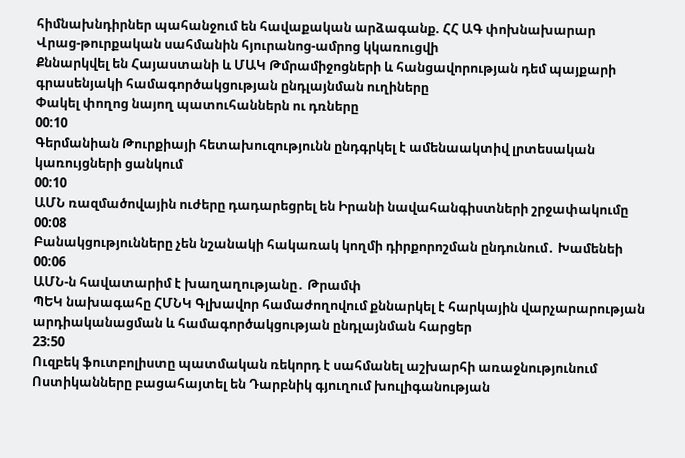հիմնախնդիրներ պահանջում են հավաքական արձագանք. ՀՀ ԱԳ փոխնախարար
Վրաց-թուրքական սահմանին հյուրանոց-ամրոց կկառուցվի
Քննարկվել են Հայաստանի և ՄԱԿ Թմրամիջոցների և հանցավորության դեմ պայքարի գրասենյակի համագործակցության ընդլայնման ուղիները
Փակել փողոց նայող պատուհաններն ու դռները
00:10
Գերմանիան Թուրքիայի հետախուզությունն ընդգրկել է ամենաակտիվ լրտեսական կառույցների ցանկում
00:10
ԱՄՆ ռազմածովային ուժերը դադարեցրել են Իրանի նավահանգիստների շրջափակումը
00:08
Բանակցությունները չեն նշանակի հակառակ կողմի դիրքորոշման ընդունում․ Խամենեի
00:06
ԱՄՆ-ն հավատարիմ է խաղաղությանը․ Թրամփ
ՊԵԿ նախագահը ՀՄՆԿ Գլխավոր համաժողովում քննարկել է հարկային վարչարարության արդիականացման և համագործակցության ընդլայնման հարցեր
23:50
Ուզբեկ ֆուտբոլիստը պատմական ռեկորդ է սահմանել աշխարհի առաջնությունում
Ոստիկանները բացահայտել են Դարբնիկ գյուղում խուլիգանության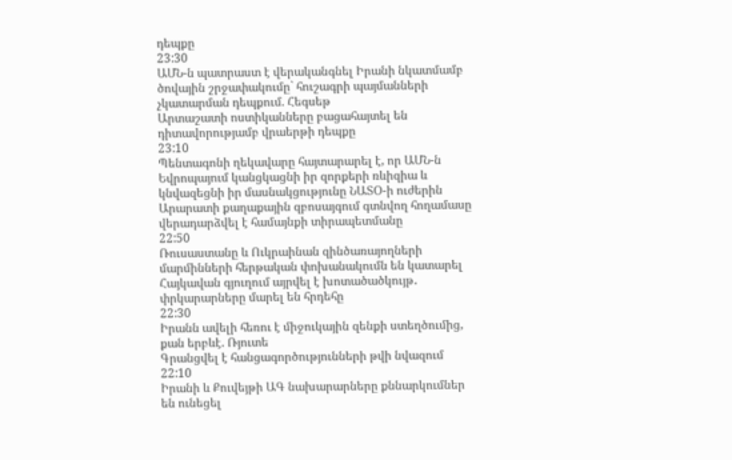դեպքը
23:30
ԱՄՆ-ն պատրաստ է վերականգնել Իրանի նկատմամբ ծովային շրջափակումը` հուշագրի պայմանների չկատարման դեպքում. Հեգսեթ
Արտաշատի ոստիկանները բացահայտել են դիտավորությամբ վրաերթի դեպքը
23:10
Պենտագոնի ղեկավարը հայտարարել է, որ ԱՄՆ-ն Եվրոպայում կանցկացնի իր զորքերի ռևիզիա և կնվազեցնի իր մասնակցությունը ՆԱՏՕ-ի ուժերին
Արարատի քաղաքային զբոսայգում գտնվող հողամասը վերադարձվել է համայնքի տիրապետմանը
22:50
Ռուսաստանը և Ուկրաինան զինծառայողների մարմինների հերթական փոխանակումն են կատարել
Հայկավան գյուղում այրվել է խոտածածկույթ․ փրկարարները մարել են հրդեհը
22:30
Իրանն ավելի հեռու է միջուկային զենքի ստեղծումից, քան երբևէ. Ռյուտե
Գրանցվել է հանցագործությունների թվի նվազում
22:10
Իրանի և Քուվեյթի ԱԳ նախարարները քննարկումներ են ունեցել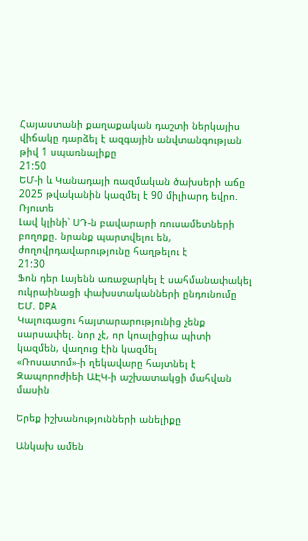Հայաստանի քաղաքական դաշտի ներկայիս վիճակը դարձել է ազգային անվտանգության թիվ 1 սպառնալիքը
21:50
ԵՄ-ի և Կանադայի ռազմական ծախսերի աճը 2025 թվականին կազմել է 90 միլիարդ եվրո. Ռյուտե
Լավ կլինի՝ ՍԴ-ն բավարարի ռուսամետների բողոքը. նրանք պարտվելու են, ժողովրդավարությունը հաղթելու է
21:30
Ֆոն դեր Լայենն առաջարկել է սահմանափակել ուկրաինացի փախստականների ընդունումը ԵՄ. DPA
Կալուգացու հայտարարությունից չենք սարսափել. նոր չէ, որ կոալիցիա պիտի կազմեն, վաղուց էին կազմել
«Ռոսատոմ»-ի ղեկավարը հայտնել է Զապորոժիեի ԱԷԿ-ի աշխատակցի մահվան մասին

Երեք իշխանությունների անելիքը

Անկախ ամեն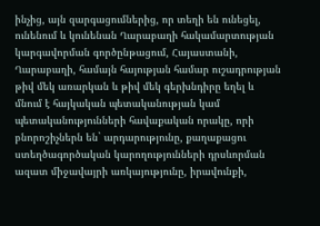ինչից, այն զարգացումներից, որ տեղի են ունեցել, ունենում և կունենան Ղարաբաղի հակամարտության կարգավորման գործընթացում, Հայաստանի, Ղարաբաղի, համայն հայության համար ուշադրության թիվ մեկ առարկան և թիվ մեկ գերխնդիրը եղել և մնում է հայկական պետականության կամ պետականությունների հավաքական որակը, որի բնորոշիչներն են` արդարությունը, քաղաքացու ստեղծագործական կարողությունների դրսևորման ազատ միջավայրի առկայությունը, իրավունքի,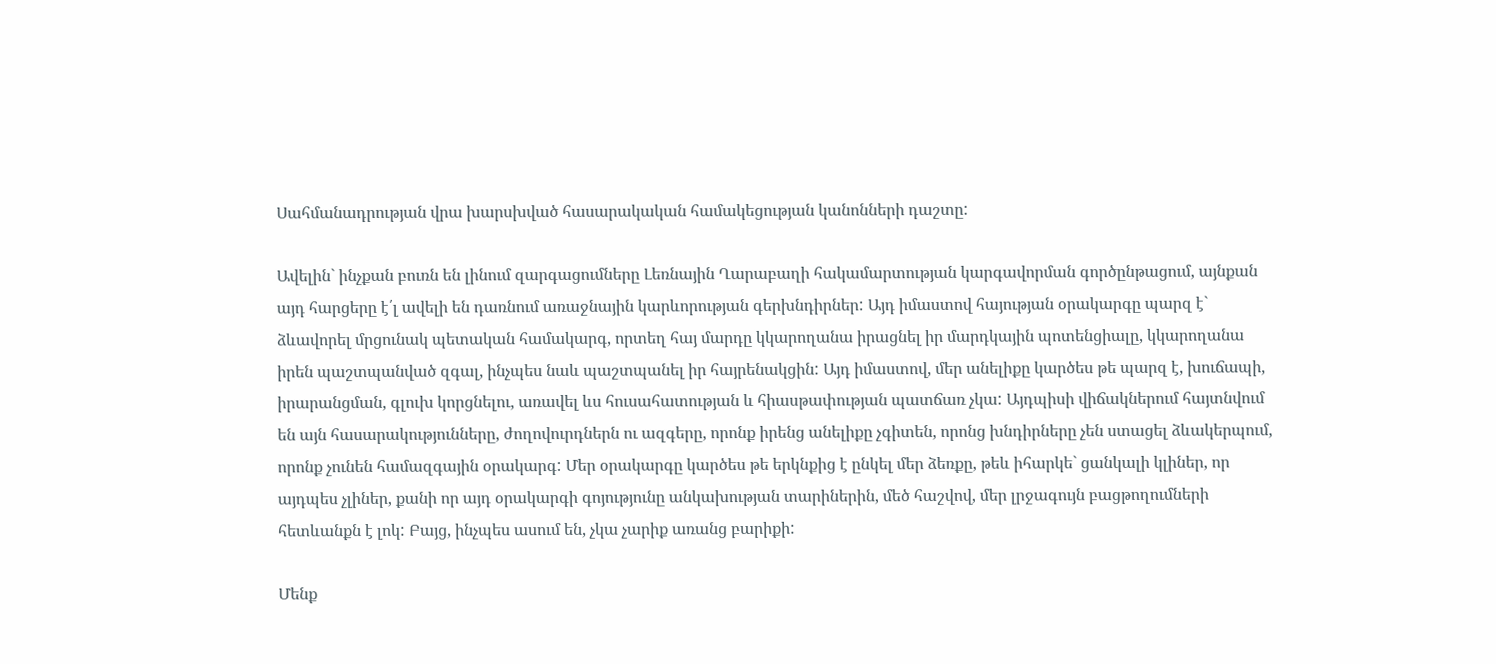Սահմանադրության վրա խարսխված հասարակական համակեցության կանոնների դաշտը:

Ավելին` ինչքան բուռն են լինում զարգացումները Լեռնային Ղարաբաղի հակամարտության կարգավորման գործընթացում, այնքան այդ հարցերը է՛լ ավելի են դառնում առաջնային կարևորության գերխնդիրներ: Այդ իմաստով հայության օրակարգը պարզ է` ձևավորել մրցունակ պետական համակարգ, որտեղ հայ մարդը կկարողանա իրացնել իր մարդկային պոտենցիալը, կկարողանա իրեն պաշտպանված զգալ, ինչպես նաև պաշտպանել իր հայրենակցին: Այդ իմաստով, մեր անելիքը կարծես թե պարզ է, խուճապի, իրարանցման, գլուխ կորցնելու, առավել ևս հուսահատության և հիասթափության պատճառ չկա: Այդպիսի վիճակներում հայտնվում են այն հասարակությունները, ժողովուրդներն ու ազգերը, որոնք իրենց անելիքը չգիտեն, որոնց խնդիրները չեն ստացել ձևակերպում, որոնք չունեն համազգային օրակարգ: Մեր օրակարգը կարծես թե երկնքից է ընկել մեր ձեռքը, թեև իհարկե` ցանկալի կլիներ, որ այդպես չլիներ, քանի որ այդ օրակարգի գոյությունը անկախության տարիներին, մեծ հաշվով, մեր լրջագույն բացթողումների հետևանքն է լոկ: Բայց, ինչպես ասում են, չկա չարիք առանց բարիքի:

Մենք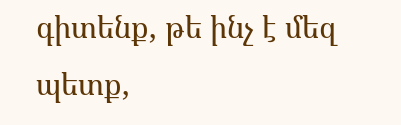գիտենք, թե ինչ է մեզ պետք,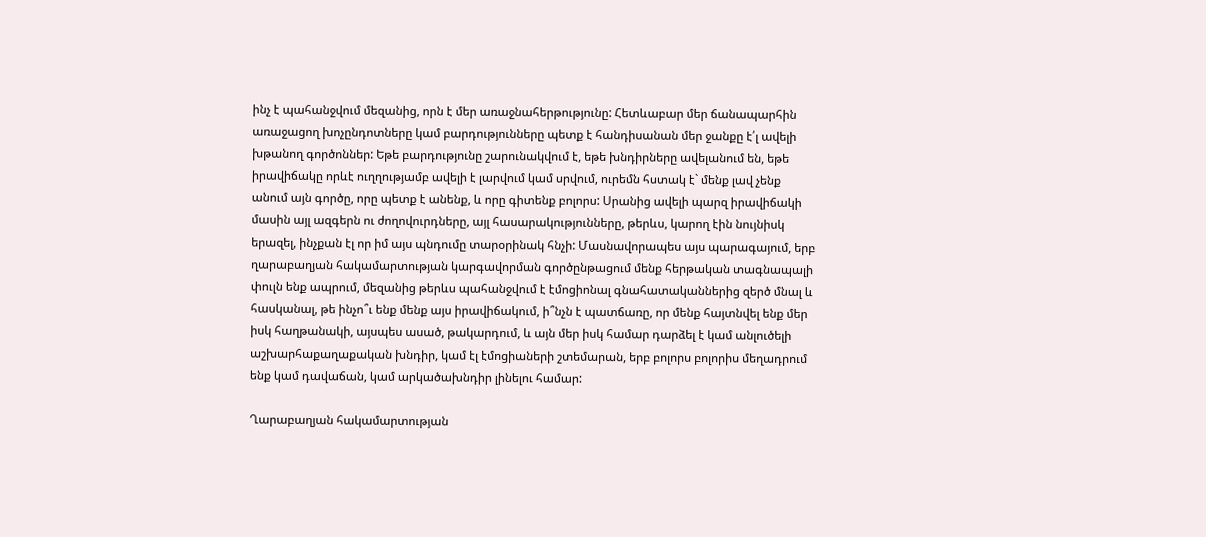ինչ է պահանջվում մեզանից, որն է մեր առաջնահերթությունը: Հետևաբար մեր ճանապարհին առաջացող խոչընդոտները կամ բարդությունները պետք է հանդիսանան մեր ջանքը է՛լ ավելի խթանող գործոններ: Եթե բարդությունը շարունակվում է, եթե խնդիրները ավելանում են, եթե իրավիճակը որևէ ուղղությամբ ավելի է լարվում կամ սրվում, ուրեմն հստակ է` մենք լավ չենք անում այն գործը, որը պետք է անենք, և որը գիտենք բոլորս: Սրանից ավելի պարզ իրավիճակի մասին այլ ազգերն ու ժողովուրդները, այլ հասարակությունները, թերևս, կարող էին նույնիսկ երազել, ինչքան էլ որ իմ այս պնդումը տարօրինակ հնչի: Մասնավորապես այս պարագայում, երբ ղարաբաղյան հակամարտության կարգավորման գործընթացում մենք հերթական տագնապալի փուլն ենք ապրում, մեզանից թերևս պահանջվում է էմոցիոնալ գնահատականներից զերծ մնալ և հասկանալ, թե ինչո՞ւ ենք մենք այս իրավիճակում, ի՞նչն է պատճառը, որ մենք հայտնվել ենք մեր իսկ հաղթանակի, այսպես ասած, թակարդում, և այն մեր իսկ համար դարձել է կամ անլուծելի աշխարհաքաղաքական խնդիր, կամ էլ էմոցիաների շտեմարան, երբ բոլորս բոլորիս մեղադրում ենք կամ դավաճան, կամ արկածախնդիր լինելու համար:

Ղարաբաղյան հակամարտության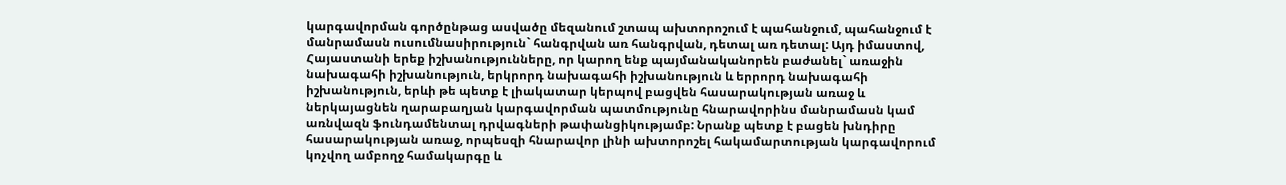կարգավորման գործընթաց ասվածը մեզանում շտապ ախտորոշում է պահանջում, պահանջում է մանրամասն ուսումնասիրություն` հանգրվան առ հանգրվան, դետալ առ դետալ: Այդ իմաստով, Հայաստանի երեք իշխանությունները, որ կարող ենք պայմանականորեն բաժանել` առաջին նախագահի իշխանություն, երկրորդ նախագահի իշխանություն և երրորդ նախագահի իշխանություն, երևի թե պետք է լիակատար կերպով բացվեն հասարակության առաջ և ներկայացնեն ղարաբաղյան կարգավորման պատմությունը հնարավորինս մանրամասն կամ առնվազն ֆունդամենտալ դրվագների թափանցիկությամբ: Նրանք պետք է բացեն խնդիրը հասարակության առաջ, որպեսզի հնարավոր լինի ախտորոշել հակամարտության կարգավորում կոչվող ամբողջ համակարգը և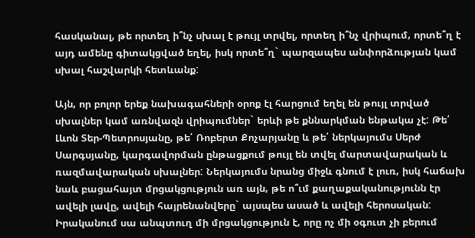հասկանալ, թե որտեղ ի՞նչ սխալ է թույլ տրվել, որտեղ ի՞նչ վրիպում, որտե՞ղ է այդ ամենը գիտակցված եղել, իսկ որտե՞ղ` պարզապես անփորձության կամ սխալ հաշվարկի հետևանք:

Այն, որ բոլոր երեք նախագահների օրոք էլ հարցում եղել են թույլ տրված սխալներ կամ առնվազն վրիպումներ` երևի թե քննարկման ենթակա չէ: Թե՛ Լևոն Տեր-Պետրոսյանը, թե՛ Ռոբերտ Քոչարյանը և թե՛ ներկայումս Սերժ Սարգսյանը, կարգավորման ընթացքում թույլ են տվել մարտավարական և ռազմավարական սխալներ: Ներկայումս նրանց միջև գնում է լուռ, իսկ հաճախ նաև բացահայտ մրցակցություն առ այն, թե ո՞ւմ քաղաքականությունն էր ավելի լավը, ավելի հայրենանվերը` այսպես ասած և ավելի հերոսական: Իրականում սա անպտուղ մի մրցակցություն է, որը ոչ մի օգուտ չի բերում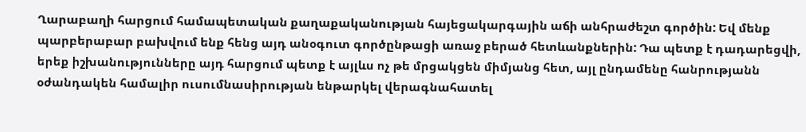Ղարաբաղի հարցում համապետական քաղաքականության հայեցակարգային աճի անհրաժեշտ գործին: Եվ մենք պարբերաբար բախվում ենք հենց այդ անօգուտ գործընթացի առաջ բերած հետևանքներին: Դա պետք է դադարեցվի, երեք իշխանությունները այդ հարցում պետք է այլևս ոչ թե մրցակցեն միմյանց հետ, այլ ընդամենը հանրությանն օժանդակեն համալիր ուսումնասիրության ենթարկել վերագնահատել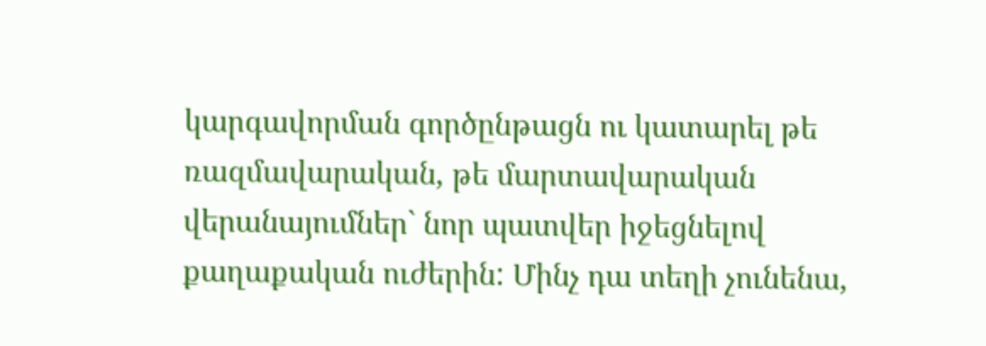կարգավորման գործընթացն ու կատարել թե ռազմավարական, թե մարտավարական վերանայումներ` նոր պատվեր իջեցնելով քաղաքական ուժերին: Մինչ դա տեղի չունենա,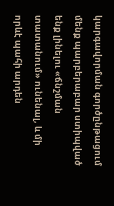կարգավորման գործընթացում մենք պարբերաբար ստիպված ենք լինելու «ճնշման տատանում» ունենալ, և մի որևէ պահի արդեն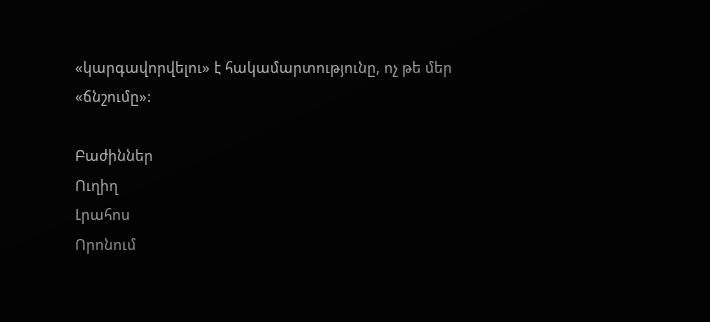«կարգավորվելու» է հակամարտությունը, ոչ թե մեր «ճնշումը»:

Բաժիններ
Ուղիղ
Լրահոս
Որոնում